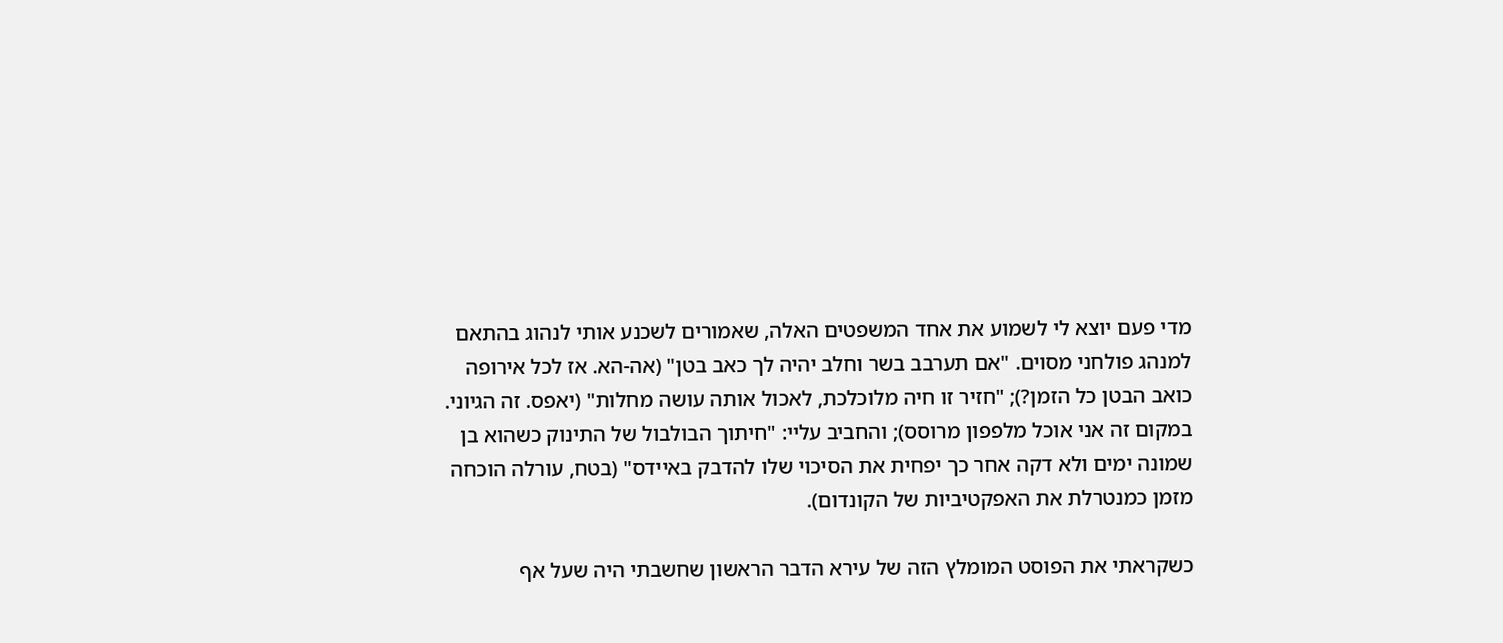מדי פעם יוצא לי לשמוע את אחד המשפטים האלה, שאמורים לשכנע אותי לנהוג בהתאם למנהג פולחני מסוים. "אם תערבב בשר וחלב יהיה לך כאב בטן" (אה-הא. אז לכל אירופה כואב הבטן כל הזמן?); "חזיר זו חיה מלוכלכת, לאכול אותה עושה מחלות" (יאפס. זה הגיוני. במקום זה אני אוכל מלפפון מרוסס); והחביב עליי: "חיתוך הבולבול של התינוק כשהוא בן שמונה ימים ולא דקה אחר כך יפחית את הסיכוי שלו להדבק באיידס" (בטח, עורלה הוכחה מזמן כמנטרלת את האפקטיביות של הקונדום).

כשקראתי את הפוסט המומלץ הזה של עירא הדבר הראשון שחשבתי היה שעל אף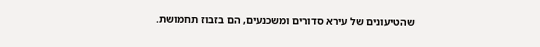שהטיעונים של עירא סדורים ומשכנעים, הם בזבוז תחמושת.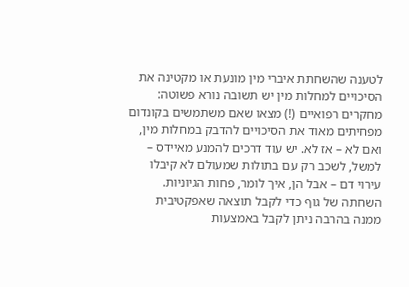לטענה שהשחתת איברי מין מונעת או מקטינה את הסיכויים למחלות מין יש תשובה נורא פשוטה: מחקרים רפואיים (!) מצאו שאם משתמשים בקונדום מפחיתים מאוד את הסיכויים להדבק במחלות מין, ואם לא – אז לא. יש עוד דרכים להמנע מאיידס – למשל, לשכב רק עם בתולות שמעולם לא קיבלו עירוי דם – אבל הן, איך לומר, פחות הגיוניות. השחתה של גוף כדי לקבל תוצאה שאפקטיבית ממנה בהרבה ניתן לקבל באמצעות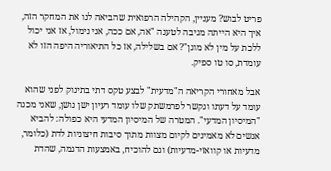פריט לבוש? מעניין, הקהילה הרפואית שהביאה לנו את המחקר הזה, איך היא הייתה מגיבה לטענה "אה, אם ככה, אני נימול, אז אני יכול ללכת על מין לא מוגן"? אם בשלילה, אז כל התיאוריה היפה הזו לא עומדת, סו טו ספיק.

אבל מאחורי הקריאה ה"מדעית" לבצע טקס דתי בתינוק לפני שהוא עומד על דעתו ונקשר לפרמשתק שלו עומד רעיון ישן נושן, שאני מכנה "המיסיון המדעי". המטרה של המיסיון המדעי היא כפולה: להביא אנשים לא מאמינים לקיום מצוות מתוך סיבות חיצוניות לדת (כלומר, מדעיות או קוואזי-מדעיות) וגם להוכיח, באמצעות הדגמה, שהדת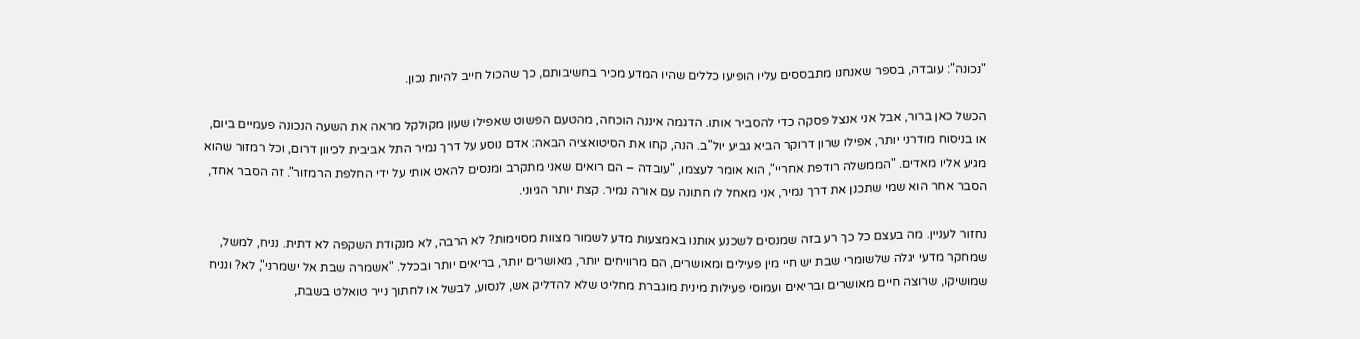"נכונה": עובדה, בספר שאנחנו מתבססים עליו הופיעו כללים שהיו המדע מכיר בחשיבותם, כך שהכול חייב להיות נכון.

הכשל כאן ברור, אבל אני אנצל פסקה כדי להסביר אותו. הדגמה איננה הוכחה, מהטעם הפשוט שאפילו שעון מקולקל מראה את השעה הנכונה פעמיים ביום, או בניסוח מודרני יותר, אפילו שרון דרוקר הביא גביע יול"ב. הנה, קחו את הסיטואציה הבאה: אדם נוסע על דרך נמיר התל אביבית לכיוון דרום, וכל רמזור שהוא מגיע אליו מאדים. "הממשלה רודפת אחריי", הוא אומר לעצמו, "עובדה – הם רואים שאני מתקרב ומנסים להאט אותי על ידי החלפת הרמזור". זה הסבר אחד, הסבר אחר הוא שמי שתכנן את דרך נמיר, אני מאחל לו חתונה עם אורה נמיר. קצת יותר הגיוני.

נחזור לעניין. מה בעצם כל כך רע בזה שמנסים לשכנע אותנו באמצעות מדע לשמור מצוות מסוימות? לא הרבה, לא מנקודת השקפה לא דתית. נניח, למשל, שמחקר מדעי יגלה שלשומרי שבת יש חיי מין פעילים ומאושרים, הם מרוויחים יותר, מאושרים יותר, בריאים יותר ובכלל. "אשמרה שבת אל ישמרני", לא? ונניח שמושיקו, שרוצה חיים מאושרים ובריאים ועמוסי פעילות מינית מוגברת מחליט שלא להדליק אש, לנסוע, לבשל או לחתוך נייר טואלט בשבת,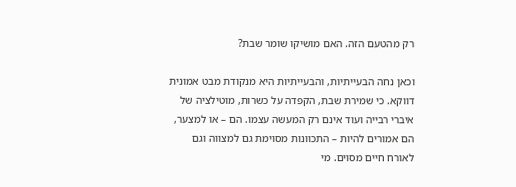רק מהטעם הזה. האם מושיקו שומר שבת?

וכאן נחה הבעייתיות, והבעייתיות היא מנקודת מבט אמונית דווקא. כי שמירת שבת, הקפדה על כשרות, מוטילציה של איברי רבייה ועוד אינם רק המעשה עצמו. הם – או למצער, הם אמורים להיות – התכוונות מסוימת גם למצווה וגם לאורח חיים מסוים. מי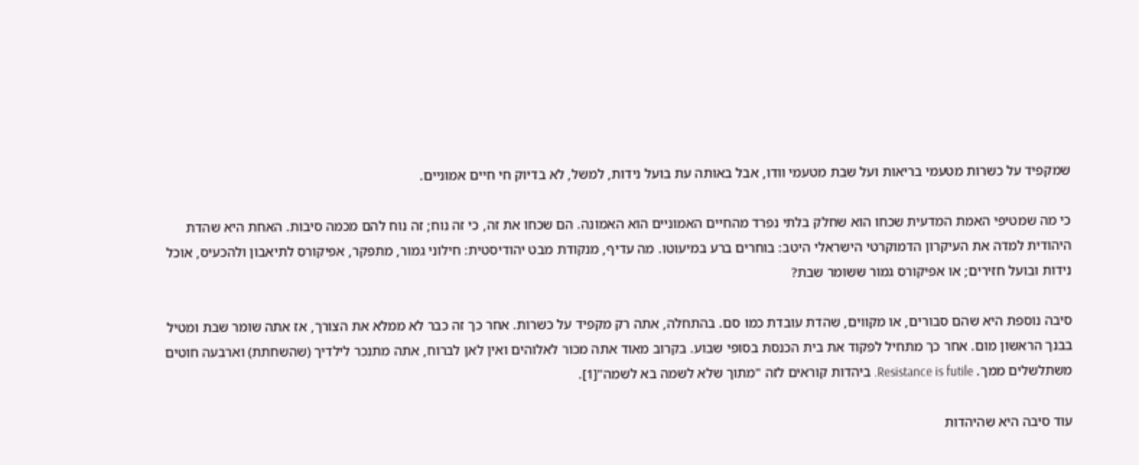שמקפיד על כשרות מטעמי בריאות ועל שבת מטעמי וודו, אבל באותה עת בועל נידות, למשל, לא בדיוק חי חיים אמוניים.

כי מה שמטיפי האמת המדעית שכחו הוא שחלק בלתי נפרד מהחיים האמוניים הוא האמונה. הם שכחו את זה, כי זה נוח; זה נוח להם מכמה סיבות. האחת היא שהדת היהודית למדה את העיקרון הדמוקרטי הישראלי היטב: בוחרים ברע במיעוטו. מה עדיף, מנקודת מבט יהודיסטית: חילוני גמור, מתפקר, אפיקורס לתיאבון ולהכעיס, אוכל נידות ובועל חזירים; או אפיקורס גמור ששומר שבת?

סיבה נוספת היא שהם סבורים, או מקווים, שהדת עובדת כמו סם. בהתחלה, אתה רק מקפיד על כשרות. אחר כך זה כבר לא ממלא את הצורך, אז אתה שומר שבת ומטיל בבנך הראשון מום. אחר כך מתחיל לפקוד את בית הכנסת בסופי שבוע. בקרוב מאוד אתה מכור לאלוהים ואין לאן לברוח, אתה מתנכר לילדיך (שהשחתת) וארבעה חוטים משתלשלים ממך. Resistance is futile. ביהדות קוראים לזה "מתוך שלא לשמה בא לשמה"[1].

עוד סיבה היא שהיהדות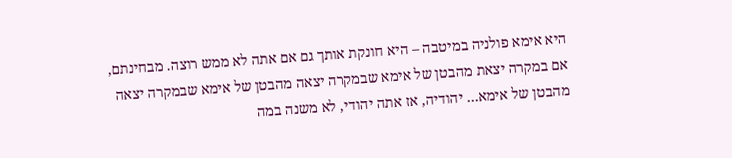היא אימא פולניה במיטבה – היא חונקת אותך גם אם אתה לא ממש רוצה. מבחינתם, אם במקרה יצאת מהבטן של אימא שבמקרה יצאה מהבטן של אימא שבמקרה יצאה מהבטן של אימא… יהודיה, אז אתה יהודי, לא משנה במה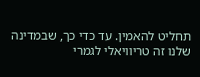תחליט להאמין. עד כדי כך, שבמדינה שלנו זה טריוויאלי לגמרי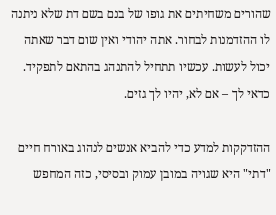שהורים משחיתים את גופו של בנם בשם דת שלא ניתנה לו ההזדמנות לבחור. אתה יהודי ואין שום דבר שאתה יכול לעשות. עכשיו תתחיל להתנהג בהתאם לתפקיד. כדאי לך – אם לא, יהיו לך גזים.

ההזדקקות למדע כדי להביא אנשים לנהוג באורח חיים "דתי" היא שגויה במובן עמוק ובסיסי, כזה המחפש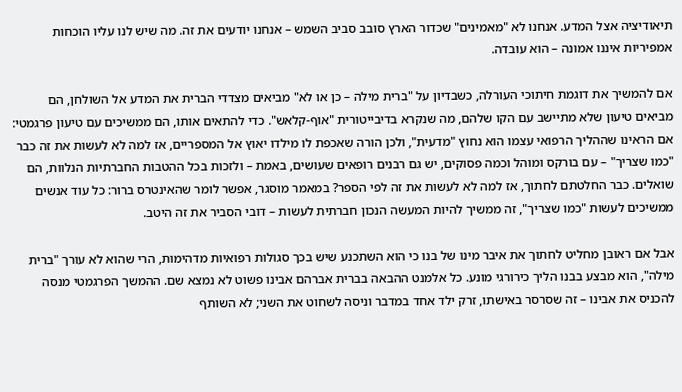תיאודיציה אצל המדע. אנחנו לא "מאמינים" שכדור הארץ סובב סביב השמש – אנחנו יודעים את זה. מה שיש לנו עליו הוכחות אמפיריות איננו אמונה – הוא עובדה.

אם להמשיך את דוגמת חיתוכי העורלה, כשבדיון על "ברית מילה – כן או לא" מביאים מצדדי הברית את המדע אל השולחן, הם מביאים טיעון שלא מתיישב עם הקו שלהם, מה שנקרא בדיבייטורית "אוף-קלאש". כדי להתאים אותו, הם ממשיכים עם טיעון פרגמטי: אם הראינו שההליך הרפואי עצמו הוא נחוץ "מדעית", ולכן הורה שאכפת לו מילדו יאוץ אל המספריים, אז למה לא לעשות את זה כבר "כמו שצריך" – עם בורקס ומוהל וכמה פסוקים, יש גם רבנים רופאים שעושים, באמת – ולזכות בכל ההטבות החברתיות הנלוות, הם שואלים. כבר החלטתם לחתוך, אז למה לא לעשות את זה לפי הספר? במאמר מוסגר, אפשר לומר שהאינטרס ברור: כל עוד אנשים ממשיכים לעשות "כמו שצריך", זה ממשיך להיות המעשה הנכון חברתית לעשות – דובי הסביר את זה היטב.

אבל אם ראובן מחליט לחתוך את איבר מינו של בנו כי הוא השתכנע שיש בכך סגולות רפואיות מדהימות, הרי שהוא לא עורך "ברית מילה", הוא מבצע בבנו הליך כירורגי מונע. כל אלמנט ההבאה בברית אברהם אבינו פשוט לא נמצא שם. ההמשך הפרגמטי מנסה להכניס את אבינו – זה שסרסר באישתו, זרק ילד אחד במדבר וניסה לשחוט את השני; לא השותף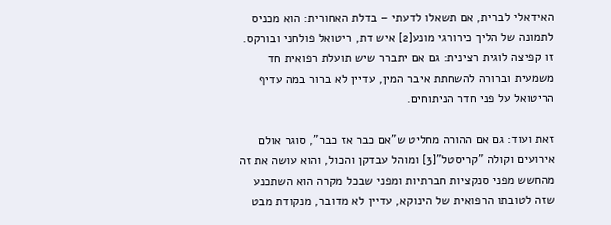האידאלי לברית, אם תשאלו לדעתי – בדלת האחורית: הוא מכניס לתמונה של הליך כירורגי מונע[2] איש דת, ריטואל פולחני ובורקס. זו קפיצה לוגית רצינית: גם אם יתברר שיש תועלת רפואית חד משמעית וברורה להשחתת איבר המין, עדיין לא ברור במה עדיף הריטואל על פני חדר הניתוחים.

זאת ועוד: גם אם ההורה מחליט ש"אם כבר אז כבר", סוגר אולם אירועים וקולה "קריסטל"[3] ומוהל עבדקן והכול, והוא עושה את זה מהחשש מפני סנקציות חברתיות ומפני שבכל מקרה הוא השתכנע שזה לטובתו הרפואית של הינוקא, עדיין לא מדובר, מנקודת מבט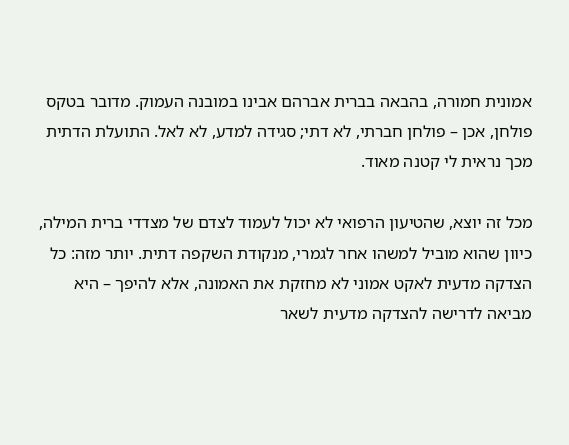אמונית חמורה, בהבאה בברית אברהם אבינו במובנה העמוק. מדובר בטקס פולחן, אכן – פולחן חברתי, לא דתי; סגידה למדע, לא לאל. התועלת הדתית מכך נראית לי קטנה מאוד.

מכל זה יוצא, שהטיעון הרפואי לא יכול לעמוד לצדם של מצדדי ברית המילה, כיוון שהוא מוביל למשהו אחר לגמרי, מנקודת השקפה דתית. יותר מזה: כל הצדקה מדעית לאקט אמוני לא מחזקת את האמונה, אלא להיפך – היא מביאה לדרישה להצדקה מדעית לשאר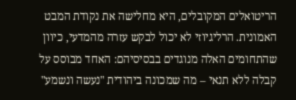הריטואלים המקובלים, היא מחלישה את נקודת המבט האמונית. הרליגיוזי לא יכול לבקש עזרה מהמדעי, כיוון שהתחומים האלה מנוגדים בבסיסיהם: האחד מבוסס על קבלה ללא תנאי – מה שמכונה ביהודית "נעשה ונשמע"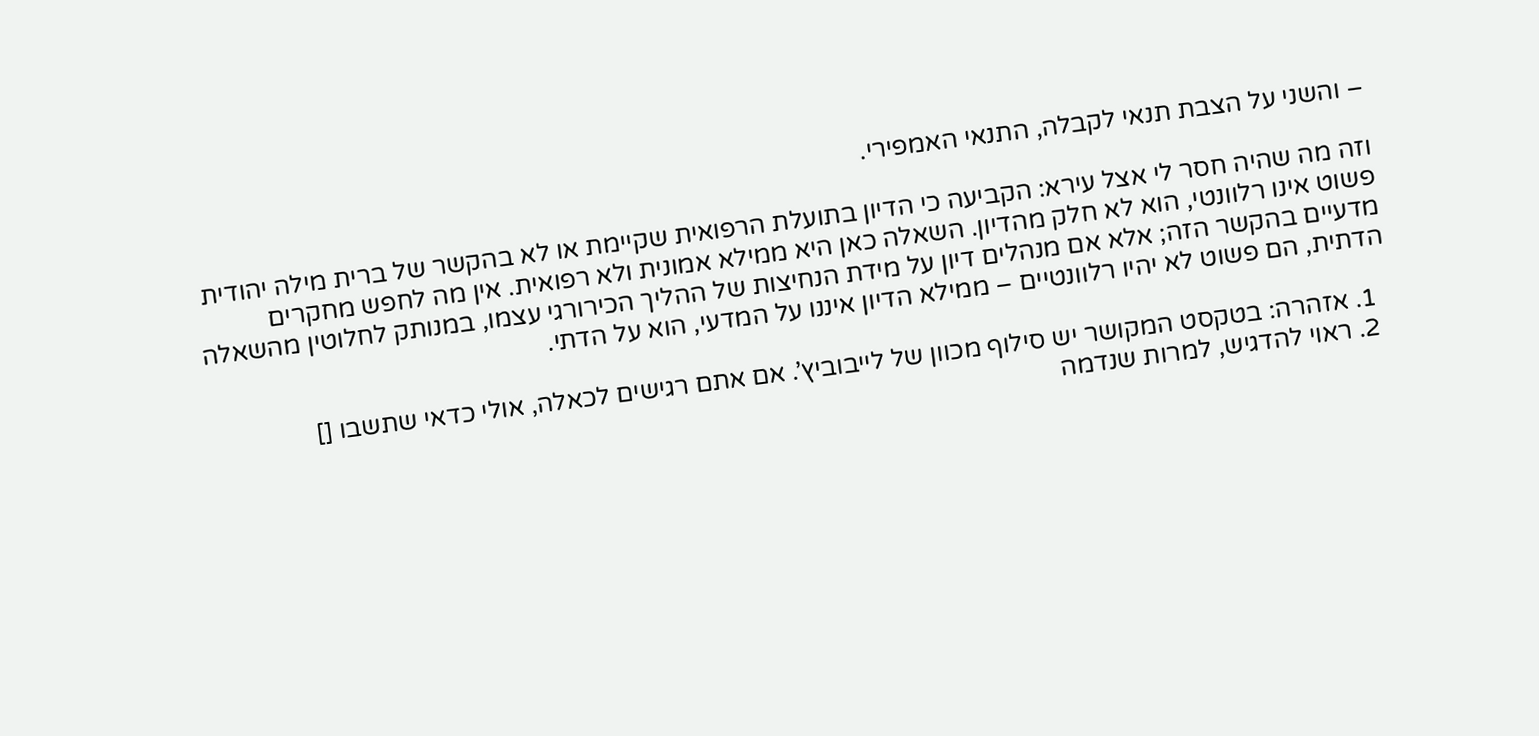– והשני על הצבת תנאי לקבלה, התנאי האמפירי.

וזה מה שהיה חסר לי אצל עירא: הקביעה כי הדיון בתועלת הרפואית שקיימת או לא בהקשר של ברית מילה יהודית פשוט אינו רלוונטי, הוא לא חלק מהדיון. השאלה כאן היא ממילא אמונית ולא רפואית. אין מה לחפש מחקרים מדעיים בהקשר הזה; אלא אם מנהלים דיון על מידת הנחיצות של ההליך הכירורגי עצמו, במנותק לחלוטין מהשאלה הדתית, הם פשוט לא יהיו רלוונטיים – ממילא הדיון איננו על המדעי, הוא על הדתי.

  1. אזהרה: בטקסט המקושר יש סילוף מכוון של לייבוביץ’. אם אתם רגישים לכאלה, אולי כדאי שתשבו []
  2. ראוי להדגיש, למרות שנדמה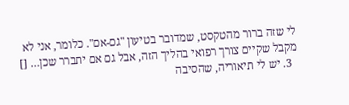לי שזה ברור מהטקסט, שמדובר בטיעון "גם-אם". כלומר, אני לא מקבל שקיים צורך רפואי בהליך הזה, אבל גם אם יתברר שכן… []
  3. יש לי תיאוריה, שהסיבה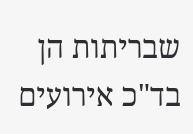שבריתות הן בד"כ אירועים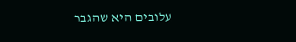עלובים היא שהגבר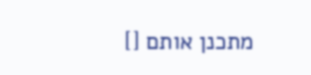מתכנן אותם []